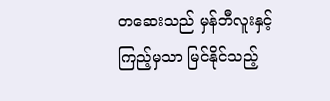တဆေးသည် မှန်ဘီလူးနှင့် ကြည့်မှသာ မြင်နိုင်သည့်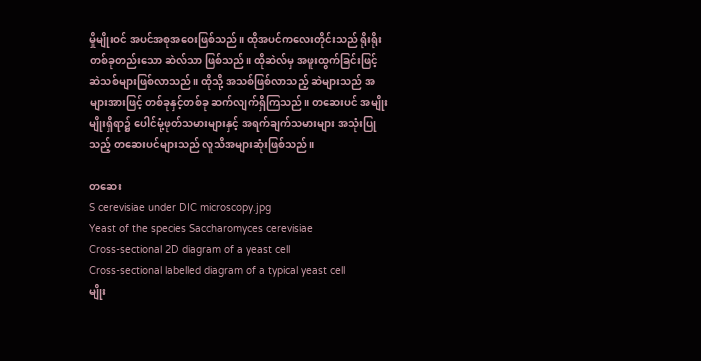မှိုမျိုးဝင် အပင်အစုအဝေးဖြစ်သည်။ ထိုအပင်ကလေးတိုင်းသည် ရိုးရိုးတစ်ခုတည်းသော ဆဲလ်သာ ဖြစ်သည်။ ထိုဆဲလ်မှ အဖူးထွက်ခြင်းဖြင့် ဆဲသစ်များဖြစ်လာသည်။ ထိုသို့ အသစ်ဖြစ်လာသည့် ဆဲများသည် အများအားဖြင့် တစ်ခုနှင့်တစ်ခု ဆက်လျက်ရှိကြသည်။ တဆေးပင် အမျိုးမျိုးရှိရာ၌ ပေါင်မုံ့ဖုတ်သမားများနှင့် အရက်ချက်သမားများ အသုံးပြုသည့် တဆေးပင်များသည် လူသိအများဆုံးဖြစ်သည်။

တဆေး
S cerevisiae under DIC microscopy.jpg
Yeast of the species Saccharomyces cerevisiae
Cross-sectional 2D diagram of a yeast cell
Cross-sectional labelled diagram of a typical yeast cell
မျိုး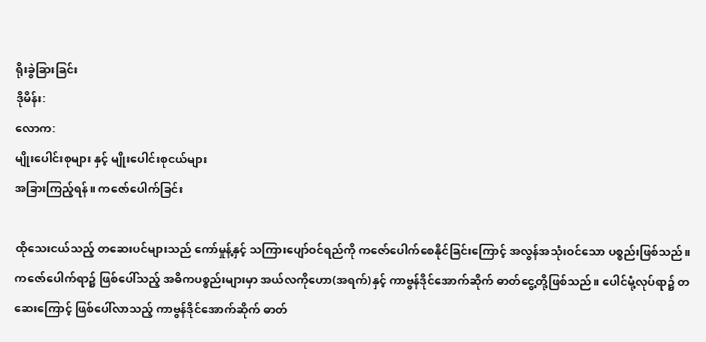ရိုးခွဲခြားခြင်း
ဒိုမိန်း:
လောက:
မျိုးပေါင်းစုများ နှင့် မျိုးပေါင်းစုငယ်များ
အခြားကြည့်ရန်။ ကဇော်ပေါက်ခြင်း

ထိုသေးငယ်သည့် တဆေးပင်များသည် ကော်မှုန့်နှင့် သကြားပျော်ဝင်ရည်ကို ကဇော်ပေါက်စေနိုင်ခြင်းကြောင့် အလွန်အသုံးဝင်သော ပစ္စည်းဖြစ်သည်။ ကဇော်ပေါက်ရာ၌ ဖြစ်ပေါ်သည့် အဓိကပစ္စည်းများမှာ အယ်လကိုဟော(အရက်)နှင့် ကာဗွန်ဒိုင်အောက်ဆိုက် ဓာတ်ငွေ့တို့ဖြစ်သည်။ ပေါင်မုံ့လုပ်ရာ၌ တဆေးကြောင့် ဖြစ်ပေါ်လာသည့် ကာဗွန်ဒိုင်အောက်ဆိုက် ဓာတ်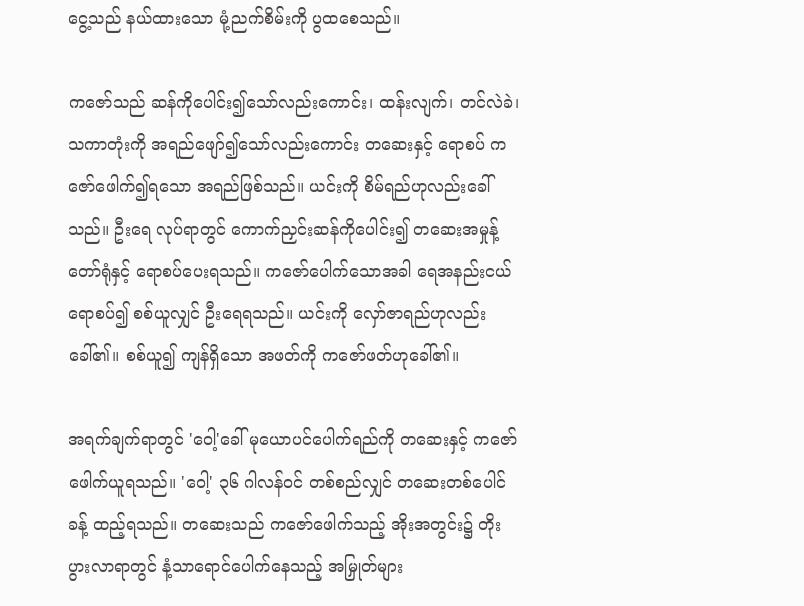ငွေ့သည် နယ်ထားသော မုံ့ညက်စိမ်းကို ပွထစေသည်။

ကဇော်သည် ဆန်ကိုပေါင်း၍သော်လည်းကောင်း၊ ထန်းလျက်၊ တင်လဲခဲ၊ သကာတုံးကို အရည်ဖျော်၍သော်လည်းကောင်း တဆေးနှင့် ရောစပ် ကဇော်ဖေါက်၍ရသော အရည်ဖြစ်သည်။ ယင်းကို စိမ်ရည်ဟုလည်းခေါ်သည်။ ဦးရေ လုပ်ရာတွင် ကောက်ညှင်းဆန်ကိုပေါင်း၍ တဆေးအမှုန့် တော်ရုံနှင့် ရောစပ်ပေးရသည်။ ကဇော်ပေါက်သောအခါ ရေအနည်းငယ်ရောစပ်၍ စစ်ယူလျှင် ဦးရေရသည်။ ယင်းကို လှော်ဇာရည်ဟုလည်းခေါ်၏။ စစ်ယူ၍ ကျန်ရှိသော အဖတ်ကို ကဇော်ဖတ်ဟုခေါ်၏။

အရက်ချက်ရာတွင် 'ဝေါ့'ခေါ် မုယောပင်ပေါက်ရည်ကို တဆေးနှင့် ကဇော်ဖေါက်ယူရသည်။ 'ဝေါ့' ၃၆ ဂါလန်ဝင် တစ်စည်လျှင် တဆေးတစ်ပေါင်ခန့် ထည့်ရသည်။ တဆေးသည် ကဇော်ဖေါက်သည့် အိုးအတွင်း၌ တိုးပွားလာရာတွင် နံ့သာရောင်ပေါက်နေသည့် အမြှုတ်များ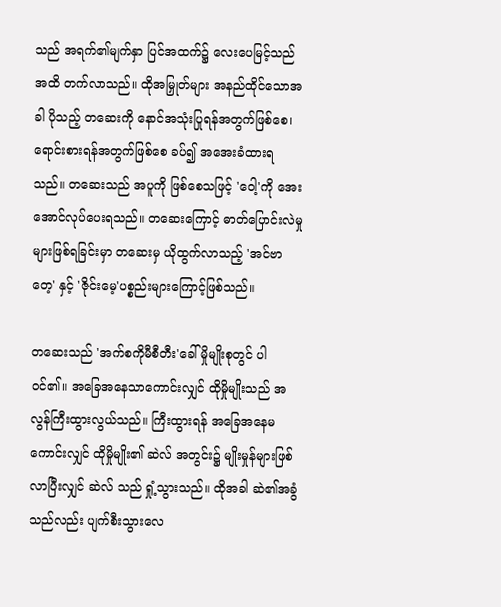သည် အရက်၏မျက်နှာ ပြင်အထက်၌ လေးပေမြင့်သည်အထိ တက်လာသည်။ ထိုအမြှုတ်များ အနည်ထိုင်သောအခါ ပိုသည့် တဆေးကို နောင်အသုံးပြုရန်အတွက်ဖြစ်စေ၊ ရောင်းစားရန်အတွက်ဖြစ်စေ ခပ်၍ အအေးခံထားရသည်။ တဆေးသည် အပူကို ဖြစ်စေသဖြင့် 'ဝေါ့'ကို အေးအောင်လုပ်ပေးရသည်။ တဆေးကြောင့် ဓာတ်ပြောင်းလဲမှုများဖြစ်ရခြင်းမှာ တဆေးမှ ယိုထွက်လာသည့် 'အင်ဗာတေ့' နှင့် 'ဇိုင်းမေ့'ပစ္စည်းများကြောင့်ဖြစ်သည်။

တဆေးသည် 'အက်စကိုမီစီတီး'ခေါ် မှိုမျိုးစုတွင် ပါဝင်၏။ အခြေအနေသာကောင်းလျှင် ထိုမှိုမျိုးသည် အလွန်ကြီးထွားလွယ်သည်။ ကြီးထွားရန် အခြေအနေမကောင်းလျှင် ထိုမှိုမျိုး၏ ဆဲလ် အတွင်း၌ မျိုးမှုန်များဖြစ်လာပြီးလျှင် ဆဲလ် သည် ရှုံ့သွားသည်။ ထိုအခါ ဆဲ၏အခွံသည်လည်း ပျက်စီးသွားလေ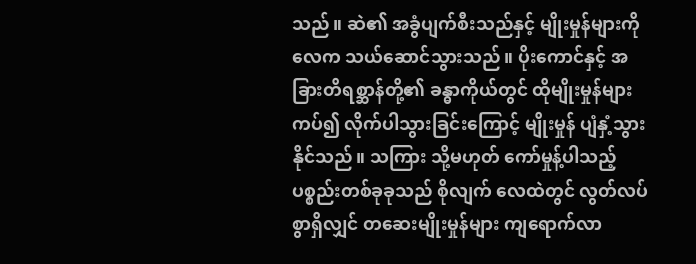သည်။ ဆဲ၏ အခွံပျက်စီးသည်နှင့် မျိုးမှုန်များကို လေက သယ်ဆောင်သွားသည်။ ပိုးကောင်နှင့် အခြားတိရစ္ဆာန်တို့၏ ခန္ဓာကိုယ်တွင် ထိုမျိုးမှုန်များကပ်၍ လိုက်ပါသွားခြင်းကြောင့် မျိုးမှုန် ပျံနှံ့သွားနိုင်သည်။ သကြား သို့မဟုတ် ကော်မှုန့်ပါသည့် ပစ္စည်းတစ်ခုခုသည် စိုလျက် လေထဲတွင် လွတ်လပ်စွာရှိလျှင် တဆေးမျိုးမှုန်များ ကျရောက်လာ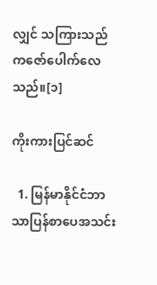လျှင် သကြားသည် ကဇော်ပေါက်လေသည်။[၁]

ကိုးကားပြင်ဆင်

  1. မြန်မာနိုင်ငံဘာသာပြန်စာပေအသင်း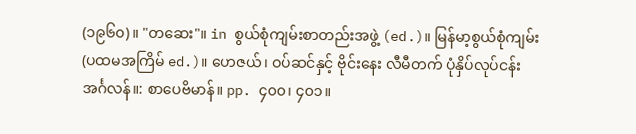(၁၉၆၀)။ "တဆေး"။ in စွယ်စုံကျမ်းစာတည်းအဖွဲ့ (ed.)။ မြန်မာ့စွယ်စုံကျမ်း (ပထမအကြိမ် ed.)။ ဟေဇယ်၊ ဝပ်ဆင်နှင့် ဗိုင်းနေး လီမီတက် ပုံနှိပ်လုပ်ငန်းအင်္ဂလန်။: စာပေဗိမာန်။ pp. ၄၀၀၊ ၄၀၁။